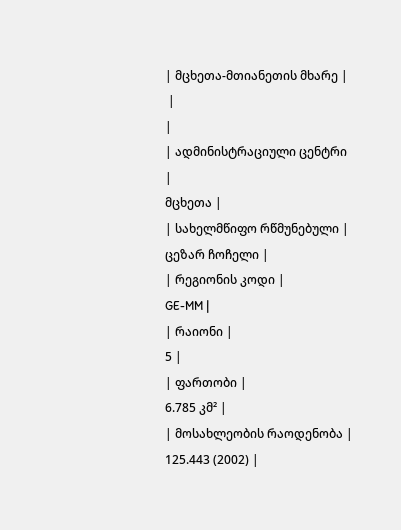| მცხეთა-მთიანეთის მხარე |
 |
|
| ადმინისტრაციული ცენტრი |
მცხეთა |
| სახელმწიფო რწმუნებული |
ცეზარ ჩოჩელი |
| რეგიონის კოდი |
GE-MM |
| რაიონი |
5 |
| ფართობი |
6.785 კმ² |
| მოსახლეობის რაოდენობა |
125.443 (2002) |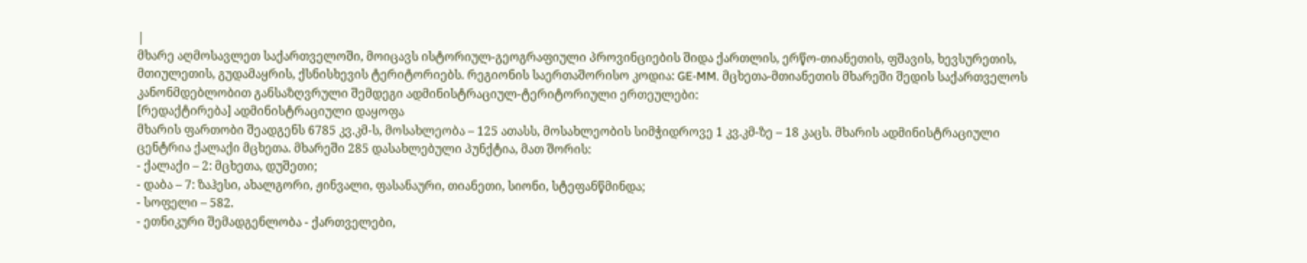|
მხარე აღმოსავლეთ საქართველოში, მოიცავს ისტორიულ-გეოგრაფიული პროვინციების შიდა ქართლის, ერწო-თიანეთის, ფშავის, ხევსურეთის, მთიულეთის, გუდამაყრის, ქსნისხევის ტერიტორიებს. რეგიონის საერთაშორისო კოდია: GE-MM. მცხეთა-მთიანეთის მხარეში შედის საქართველოს კანონმდებლობით განსაზღვრული შემდეგი ადმინისტრაციულ-ტერიტორიული ერთეულები:
[რედაქტირება] ადმინისტრაციული დაყოფა
მხარის ფართობი შეადგენს 6785 კვ.კმ-ს, მოსახლეობა – 125 ათასს, მოსახლეობის სიმჭიდროვე 1 კვ.კმ-ზე – 18 კაცს. მხარის ადმინისტრაციული ცენტრია ქალაქი მცხეთა. მხარეში 285 დასახლებული პუნქტია, მათ შორის:
- ქალაქი – 2: მცხეთა, დუშეთი;
- დაბა – 7: ზაჰესი, ახალგორი, ჟინვალი, ფასანაური, თიანეთი, სიონი, სტეფანწმინდა;
- სოფელი – 582.
- ეთნიკური შემადგენლობა - ქართველები,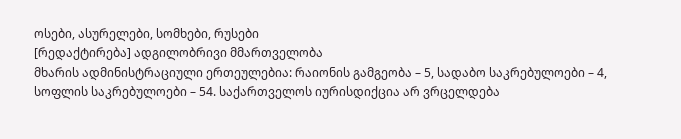ოსები, ასურელები, სომხები, რუსები
[რედაქტირება] ადგილობრივი მმართველობა
მხარის ადმინისტრაციული ერთეულებია: რაიონის გამგეობა – 5, სადაბო საკრებულოები – 4, სოფლის საკრებულოები – 54. საქართველოს იურისდიქცია არ ვრცელდება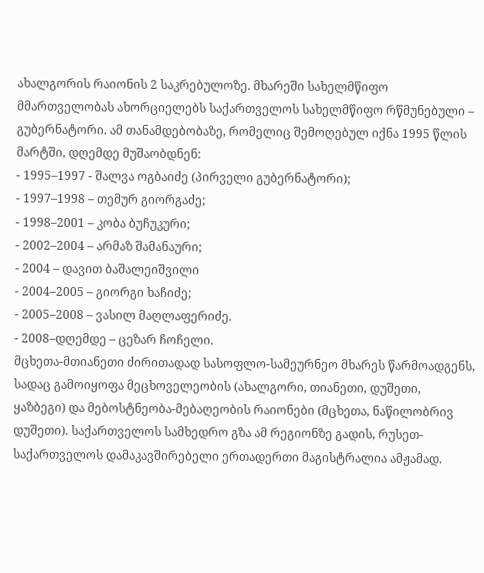ახალგორის რაიონის 2 საკრებულოზე. მხარეში სახელმწიფო მმართველობას ახორციელებს საქართველოს სახელმწიფო რწმუნებული – გუბერნატორი. ამ თანამდებობაზე, რომელიც შემოღებულ იქნა 1995 წლის მარტში, დღემდე მუშაობდნენ:
- 1995–1997 - შალვა ოგბაიძე (პირველი გუბერნატორი);
- 1997–1998 – თემურ გიორგაძე;
- 1998–2001 – კობა ბუჩუკური;
- 2002–2004 – არმაზ შამანაური;
- 2004 – დავით ბაშალეიშვილი
- 2004–2005 – გიორგი ხაჩიძე;
- 2005–2008 – ვასილ მაღლაფერიძე.
- 2008–დღემდე – ცეზარ ჩოჩელი.
მცხეთა-მთიანეთი ძირითადად სასოფლო-სამეურნეო მხარეს წარმოადგენს, სადაც გამოიყოფა მეცხოველეობის (ახალგორი, თიანეთი, დუშეთი, ყაზბეგი) და მებოსტნეობა-მებაღეობის რაიონები (მცხეთა, ნაწილობრივ დუშეთი). საქართველოს სამხედრო გზა ამ რეგიონზე გადის, რუსეთ-საქართველოს დამაკავშირებელი ერთადერთი მაგისტრალია ამჟამად.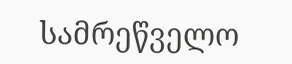სამრეწველო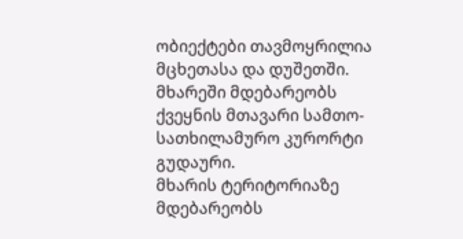ობიექტები თავმოყრილია მცხეთასა და დუშეთში. მხარეში მდებარეობს ქვეყნის მთავარი სამთო-სათხილამურო კურორტი გუდაური.
მხარის ტერიტორიაზე მდებარეობს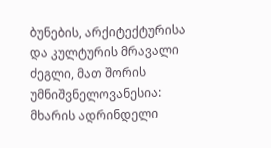ბუნების, არქიტექტურისა და კულტურის მრავალი ძეგლი, მათ შორის უმნიშვნელოვანესია:
მხარის ადრინდელი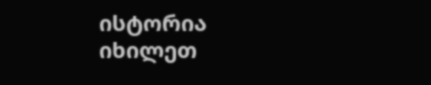ისტორია იხილეთ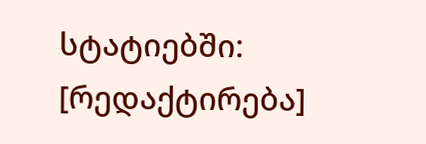სტატიებში:
[რედაქტირება]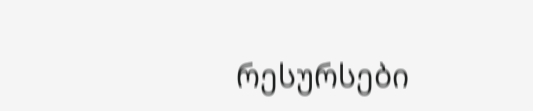რესურსები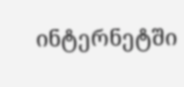ინტერნეტში